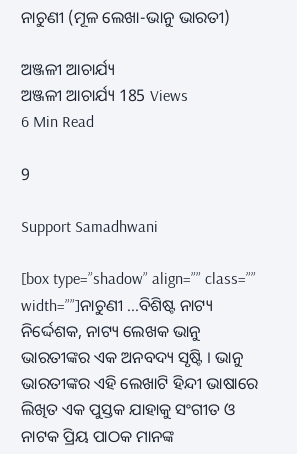ନାଚୁଣୀ (ମୂଳ ଲେଖା-ଭାନୁ ଭାରତୀ)

ଅଞ୍ଜଳୀ ଆଚାର୍ଯ୍ୟ
ଅଞ୍ଜଳୀ ଆଚାର୍ଯ୍ୟ 185 Views
6 Min Read

9

Support Samadhwani

[box type=”shadow” align=”” class=”” width=””]ନାଚୁଣୀ …ବିଶିଷ୍ଟ ନାଟ୍ୟ ନିର୍ଦ୍ଦେଶକ, ନାଟ୍ୟ ଲେଖକ ଭାନୁ ଭାରତୀଙ୍କର ଏକ ଅନବଦ୍ୟ ସୃଷ୍ଟି । ଭାନୁ ଭାରତୀଙ୍କର ଏହି ଲେଖାଟି ହିନ୍ଦୀ ଭାଷାରେ ଲିଖିତ ଏକ ପୁସ୍ତକ ଯାହାକୁ ସଂଗୀତ ଓ ନାଟକ ପ୍ରିୟ ପାଠକ ମାନଙ୍କ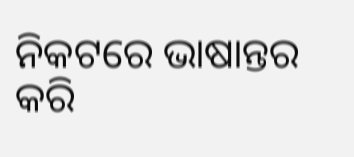ନିକଟରେ ଭାଷାନ୍ତର କରି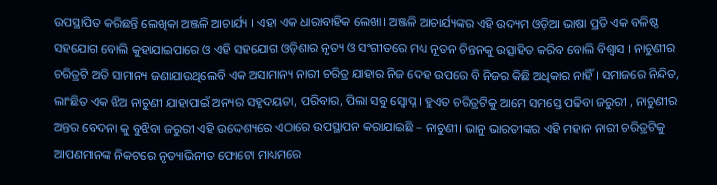ଉପସ୍ଥାପିତ କରିଛନ୍ତି ଲେଖିକା ଅଞ୍ଜଳି ଆଚାର୍ଯ୍ୟ । ଏହା ଏକ ଧାରାବାହିକ ଲେଖା। ଅଞ୍ଜଳି ଆଚାର୍ଯ୍ୟଙ୍କର ଏହି ଉଦ୍ୟମ ଓଡ଼ିଆ ଭାଷା ପ୍ରତି ଏକ ବଳିଷ୍ଠ ସହଯୋଗ ବୋଲି କୁହାଯାଇପାରେ ଓ ଏହି ସହଯୋଗ ଓଡ଼ିଶାର ନୃତ୍ୟ ଓ ସଂଗୀତରେ ମଧ୍ୟ ନୂତନ ଚିନ୍ତନକୁ ଉତ୍ସାହିତ କରିବ ବୋଲି ବିଶ୍ୱାସ । ନାଚୁଣୀର ଚରିତ୍ରଟି ଅତି ସାମାନ୍ୟ ଜଣାଯାଉଥିଲେବି ଏକ ଅସାମାନ୍ୟ ନାରୀ ଚରିତ୍ର ଯାହାର ନିଜ ଦେହ ଉପରେ ବି ନିଜର କିଛି ଅଧିକାର ନାହିଁ । ସମାଜରେ ନିନ୍ଦିତ, ଲାଂଛିତ ଏକ ଝିଅ ନାଚୁଣୀ ଯାହାପାଇଁ ଅନ୍ୟର ସହୃଦୟତା, ପରିବାର, ପିଲା ସବୁ ସ୍ଵୋପ୍ନ । ହୁଏତ ଚରିତ୍ରଟିକୁ ଆମେ ସମସ୍ତେ ପଢିବା ଜରୁରୀ , ନାଚୁଣୀର ଅନ୍ତର ବେଦନା କୁ ବୁଝିବା ଜରୁରୀ ଏହି ଉଦ୍ଦେଶ୍ୟରେ ଏଠାରେ ଉପସ୍ଥାପନ କରାଯାଇଛି – ନାଚୁଣୀ। ଭାନୁ ଭାରତୀଙ୍କର ଏହି ମହାନ ନାରୀ ଚରିତ୍ରଟିକୁ ଆପଣମାନଙ୍କ ନିକଟରେ ନୃତ୍ୟାଭିନୀତ ଫୋଟୋ ମାଧ୍ୟମରେ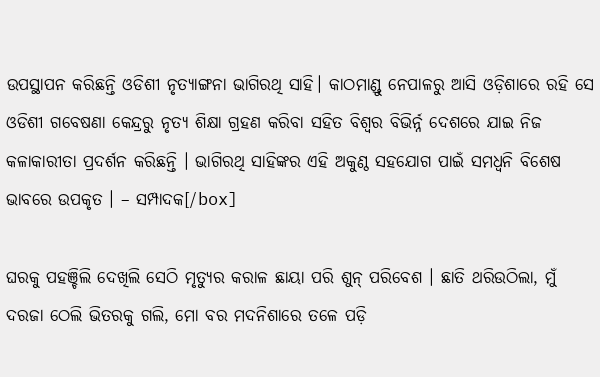ଉପସ୍ଥାପନ କରିଛନ୍ତି ଓଡିଶୀ ନୃତ୍ୟାଙ୍ଗନା ଭାଗିରଥି ସାହି। କାଠମାଣ୍ଡୁ ନେପାଳରୁ ଆସି ଓଡ଼ିଶାରେ ରହି ସେ ଓଡିଶୀ ଗବେଷଣା କେନ୍ଦ୍ରରୁ ନୃତ୍ୟ ଶିକ୍ଷା ଗ୍ରହଣ କରିବା ସହିତ ବିଶ୍ଵର ବିଭିର୍ନ୍ନ ଦେଶରେ ଯାଇ ନିଜ କଳାକାରୀତା ପ୍ରଦର୍ଶନ କରିଛନ୍ତି । ଭାଗିରଥି ସାହିଙ୍କର ଏହି ଅକୁଣ୍ଠ ସହଯୋଗ ପାଇଁ ସମଧ୍ୱନି ବିଶେଷ ଭାବରେ ଉପକୃତ । – ସମ୍ପାଦକ[/box]

ଘରକୁ ପହଞ୍ଚିଲି ଦେଖିଲି ସେଠି ମୃତ୍ୟୁର କରାଳ ଛାୟା ପରି ଶୁନ୍ ପରିବେଶ । ଛାତି ଥରିଉଠିଲା, ମୁଁ ଦରଜା ଠେଲି ଭିତରକୁ ଗଲି, ମୋ ବର ମଦନିଶାରେ ତଳେ ପଡ଼ି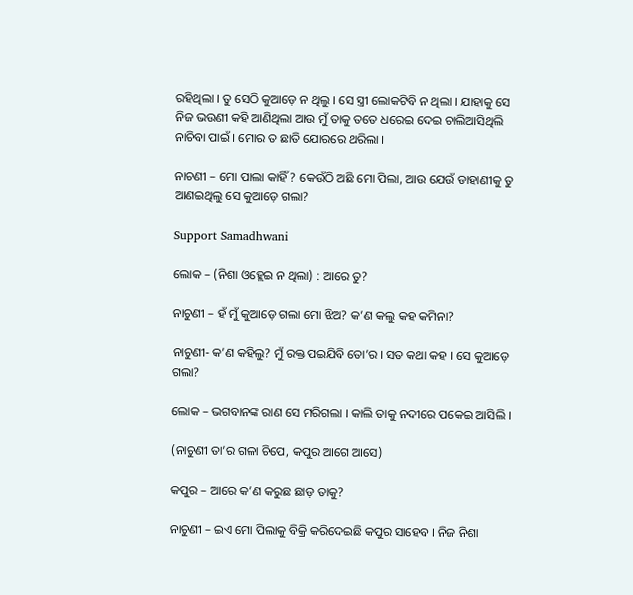ରହିଥିଲା । ତୁ ସେଠି କୁଆଡ଼େ ନ ଥିଲୁ । ସେ ସ୍ତ୍ରୀ ଲୋକଟିବି ନ ଥିଲା । ଯାହାକୁ ସେ ନିଜ ଭଉଣୀ କହି ଆଣିଥିଲା ଆଉ ମୁଁ ତାକୁ ତତେ ଧରେଇ ଦେଇ ଚାଲିଆସିଥିଲି ନାଚିବା ପାଇଁ । ମୋର ତ ଛାତି ଯୋରରେ ଥରିଲା ।

ନାଚଣୀ – ମୋ ପାଲା କାହିଁ? କେଉଁଠି ଅଛି ମୋ ପିଲା, ଆଉ ଯେଉଁ ଡାହାଣୀକୁ ତୁ ଆଣଇଥିଲୁ ସେ କୁଆଡ଼େ ଗଲା?

Support Samadhwani

ଲୋକ – (ନିଶା ଓହ୍ଲେଇ ନ ଥିଲା) : ଆରେ ତୁ?

ନାଚୁଣୀ – ହଁ ମୁଁ କୁଆଡ଼େ ଗଲା ମୋ ଝିଅ? କ’ଣ କଲୁ କହ କମିନା?

ନାଚୁଣୀ- କ’ଣ କହିଲୁ? ମୁଁ ରକ୍ତ ପଇଯିବି ତୋ’ର । ସତ କଥା କହ । ସେ କୁଆଡ଼େ ଗଲା?

ଲୋକ – ଭଗବାନଙ୍କ ରାଣ ସେ ମରିଗଲା । କାଲି ତାକୁ ନଦୀରେ ପକେଇ ଆସିଲି ।

(ନାଚୁଣୀ ତା’ର ଗଳା ଚିପେ, କପୁର ଆଗେ ଆସେ)

କପୁର – ଆରେ କ’ଣ କରୁଛ ଛାଡ଼ ତାକୁ?

ନାଚୁଣୀ – ଇଏ ମୋ ପିଲାକୁ ବିକ୍ରି କରିଦେଇଛି କପୁର ସାହେବ । ନିଜ ନିଶା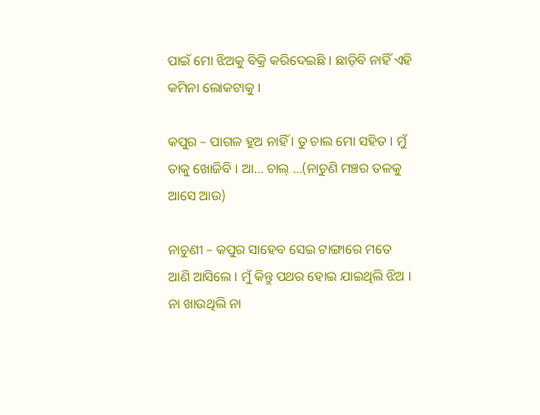ପାଇଁ ମୋ ଝିଅକୁ ବିକ୍ରି କରିଦେଇଛି । ଛାଡ଼ିବି ନାହିଁ ଏହି କମିନା ଲୋକଟାକୁ ।

କପୁର – ପାଗଳ ହୁଅ ନାହିଁ । ତୁ ଚାଲ ମୋ ସହିତ । ମୁଁ ତାକୁ ଖୋଜିବି । ଆ… ଚାଲ୍ …(ନାଚୁଣି ମଞ୍ଚର ତଳକୁ ଆସେ ଆଉ)

ନାଚୁଣୀ – କପୁର ସାହେବ ସେଇ ଟାଙ୍ଗାରେ ମତେ ଆଣି ଆସିଲେ । ମୁଁ କିନ୍ତୁ ପଥର ହୋଇ ଯାଇଥିଲି ଝିଅ । ନା ଖାଉଥିଲି ନା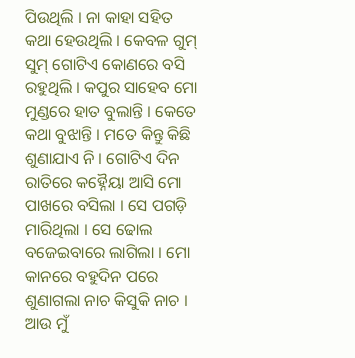ପିଉଥିଲି । ନା କାହା ସହିତ କଥା ହେଉଥିଲି । କେବଳ ଗୁମ୍ ସୁମ୍ ଗୋଟିଏ କୋଣରେ ବସି ରହୁଥିଲି । କପୁର ସାହେବ ମୋ ମୁଣ୍ଡରେ ହାତ ବୁଲାନ୍ତି । କେତେ କଥା ବୁଝାନ୍ତି । ମତେ କିନ୍ତୁ କିଛି ଶୁଣାଯାଏ ନି । ଗୋଟିଏ ଦିନ ରାତିରେ କହ୍ନୈୟା ଆସି ମୋ ପାଖରେ ବସିଲା । ସେ ପଗଡ଼ି ମାରିଥିଲା । ସେ ଢୋଲ ବଜେଇବାରେ ଲାଗିଲା । ମୋ କାନରେ ବହୁଦିନ ପରେ ଶୁଣାଗଲା ନାଚ କିସୁକି ନାଚ । ଆଉ ମୁଁ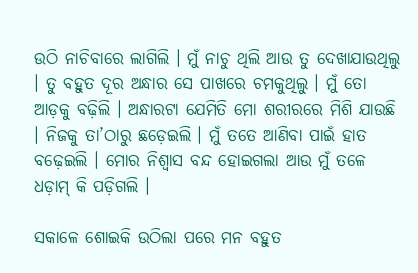ଉଠି ନାଚିବାରେ ଲାଗିଲି । ମୁଁ ନାଚୁ ଥିଲି ଆଉ ତୁ ଦେଖାଯାଉଥିଲୁ । ତୁ ବହୁତ ଦୂର ଅନ୍ଧାର ସେ ପାଖରେ ଚମକୁଥିଲୁ । ମୁଁ ତୋ ଆଡ଼କୁ ବଢ଼ିଲି । ଅନ୍ଧାରଟା ଯେମିତି ମୋ ଶରୀରରେ ମିଶି ଯାଉଛି । ନିଜକୁ ତା’ଠାରୁ ଛଡ଼େଇଲି । ମୁଁ ତତେ ଆଣିବା ପାଇଁ ହାତ ବଢ଼େଇଲି । ମୋର ନିଶ୍ୱାସ ବନ୍ଦ ହୋଇଗଲା ଆଉ ମୁଁ ତଳେ ଧଡ଼ାମ୍ କି ପଡ଼ିଗଲି ।

ସକାଳେ ଶୋଇକି ଉଠିଲା ପରେ ମନ ବହୁତ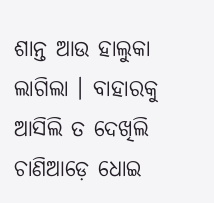ଶାନ୍ତ ଆଉ ହାଲୁକା ଲାଗିଲା । ବାହାରକୁ ଆସିଲି ତ ଦେଖିଲି ଚାଣିଆଡ଼େ ଧୋଇ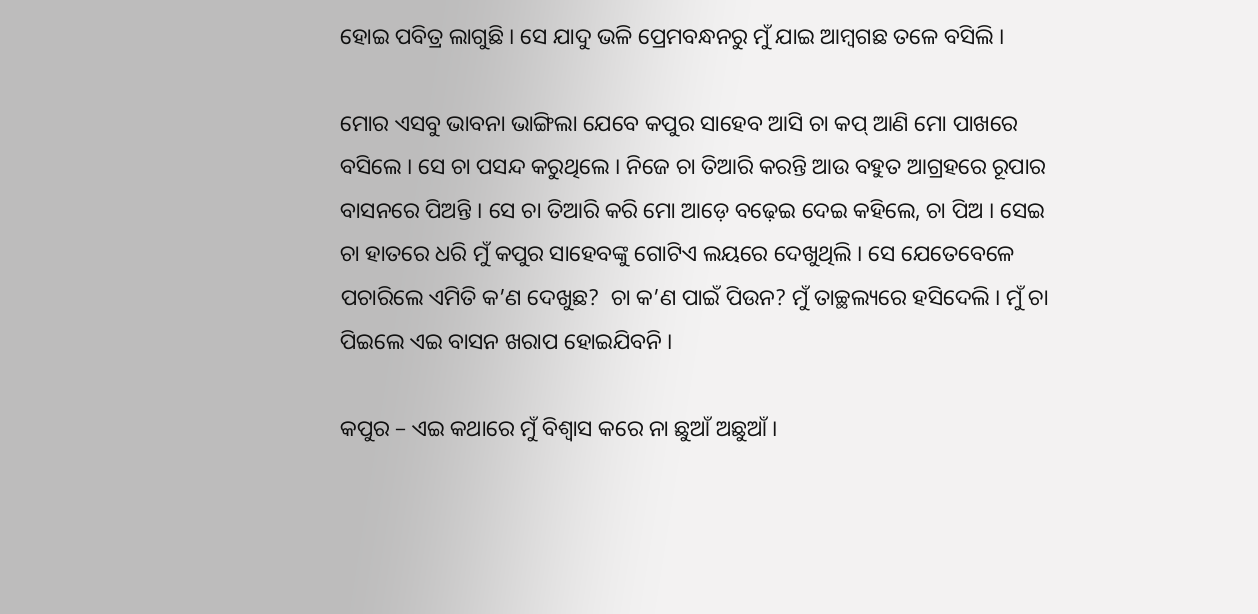ହୋଇ ପବିତ୍ର ଲାଗୁଛି । ସେ ଯାଦୁ ଭଳି ପ୍ରେମବନ୍ଧନରୁ ମୁଁ ଯାଇ ଆମ୍ବଗଛ ତଳେ ବସିଲି ।

ମୋର ଏସବୁ ଭାବନା ଭାଙ୍ଗିଲା ଯେବେ କପୁର ସାହେବ ଆସି ଚା କପ୍ ଆଣି ମୋ ପାଖରେ ବସିଲେ । ସେ ଚା ପସନ୍ଦ କରୁଥିଲେ । ନିଜେ ଚା ତିଆରି କରନ୍ତି ଆଉ ବହୁତ ଆଗ୍ରହରେ ରୂପାର ବାସନରେ ପିଅନ୍ତି । ସେ ଚା ତିଆରି କରି ମୋ ଆଡ଼େ ବଢ଼େଇ ଦେଇ କହିଲେ, ଚା ପିଅ । ସେଇ ଚା ହାତରେ ଧରି ମୁଁ କପୁର ସାହେବଙ୍କୁ ଗୋଟିଏ ଲୟରେ ଦେଖୁଥିଲି । ସେ ଯେତେବେଳେ ପଚାରିଲେ ଏମିତି କ’ଣ ଦେଖୁଛ?  ଚା କ’ଣ ପାଇଁ ପିଉନ? ମୁଁ ତାଚ୍ଛଲ୍ୟରେ ହସିଦେଲି । ମୁଁ ଚା ପିଇଲେ ଏଇ ବାସନ ଖରାପ ହୋଇଯିବନି ।

କପୁର – ଏଇ କଥାରେ ମୁଁ ବିଶ୍ୱାସ କରେ ନା ଛୁଆଁ ଅଛୁଆଁ ।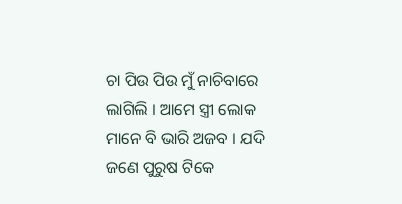ଚା ପିଉ ପିଉ ମୁଁ ନାଚିବାରେ ଲାଗିଲି । ଆମେ ସ୍ତ୍ରୀ ଲୋକ ମାନେ ବି ଭାରି ଅଜବ । ଯଦି ଜଣେ ପୁରୁଷ ଟିକେ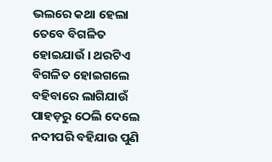ଭଲରେ କଥା ହେଲା ତେବେ ବିଗଳିତ ହୋଇଯାଉଁ । ଥରଟିଏ ବିଗଳିତ ହୋଇଗଲେ ବହିବାରେ ଲାଗିଯାଉଁ ପାହଡ଼ରୁ ଠେଲି ଦେଲେ ନଦୀପରି ବହିଯାଉ ପୁଣି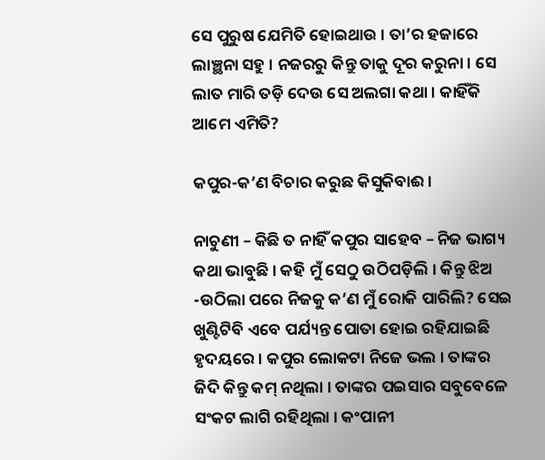ସେ ପୁରୁଷ ଯେମିତି ହୋଇଥାଉ । ତା’ର ହଜାରେ ଲାଞ୍ଛନା ସହୁ । ନଜରରୁ କିନ୍ତୁ ତାକୁ ଦୂର କରୁନା । ସେ ଲାତ ମାରି ତଡ଼ି ଦେଉ ସେ ଅଲଗା କଥା । କାହିଁକି ଆମେ ଏମିତି?

କପୁର-କ’ଣ ବିଚାର କରୁଛ କିସୁକିବାଈ ।

ନାଚୁଣୀ – କିଛି ତ ନାହିଁ କପୁର ସାହେବ – ନିଜ ଭାଗ୍ୟ କଥା ଭାବୁଛି । କହି ମୁଁ ସେଠୁ ଉଠିପଡ଼ିଲି । କିନ୍ତୁ ଝିଅ -ଉଠିଲା ପରେ ନିଜକୁ କ’ଣ ମୁଁ ରୋକି ପାରିଲି? ସେଇ ଖୁଣ୍ଟିଟିବି ଏବେ ପର୍ଯ୍ୟନ୍ତ ପୋତା ହୋଇ ରହିଯାଇଛି ହୃଦୟରେ । କପୁର ଲୋକଟା ନିଜେ ଭଲ । ତାଙ୍କର ଜିଦି କିନ୍ତୁ କମ୍ ନଥିଲା । ତାଙ୍କର ପଇସାର ସବୁବେଳେ ସଂକଟ ଲାଗି ରହିଥିଲା । କଂପାନୀ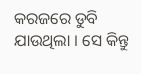କରଜରେ ଡୁବି ଯାଉଥିଲା । ସେ କିନ୍ତୁ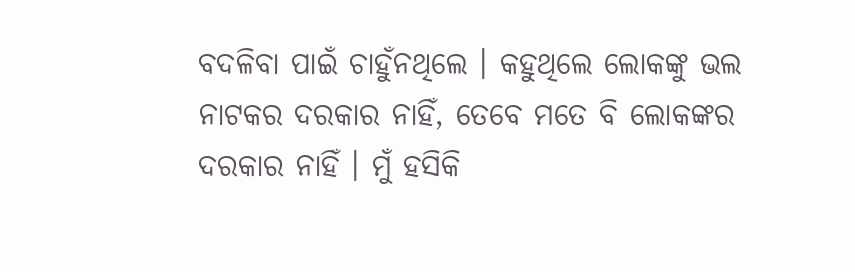ବଦଳିବା ପାଇଁ ଚାହୁଁନଥିଲେ । କହୁଥିଲେ ଲୋକଙ୍କୁ ଭଲ ନାଟକର ଦରକାର ନାହିଁ, ତେବେ ମତେ ବି ଲୋକଙ୍କର ଦରକାର ନାହିଁ । ମୁଁ ହସିକି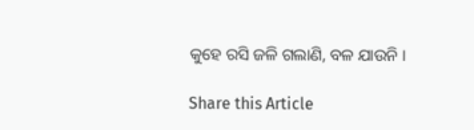କୁହେ ରସି ଜଳି ଗଲାଣି, ବଳ ଯାଉନି ।

Share this Article